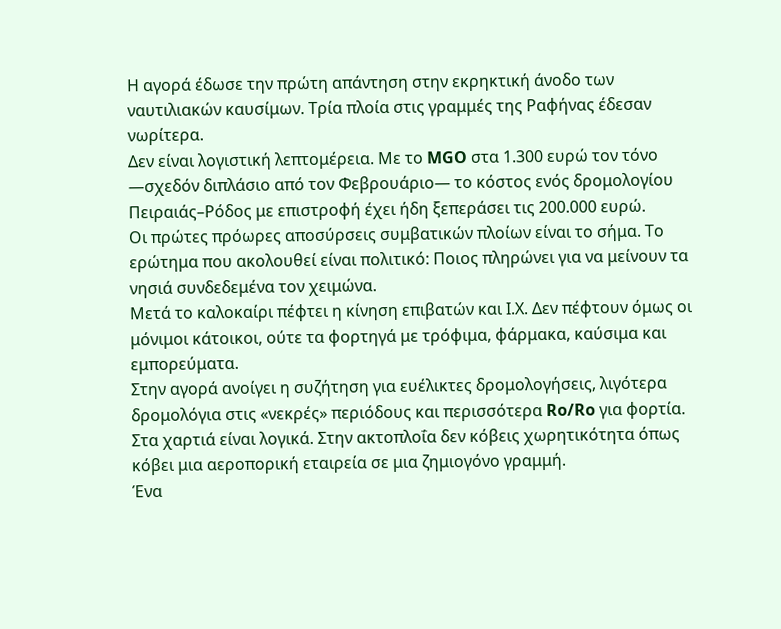Η αγορά έδωσε την πρώτη απάντηση στην εκρηκτική άνοδο των ναυτιλιακών καυσίμων. Τρία πλοία στις γραμμές της Ραφήνας έδεσαν νωρίτερα.
Δεν είναι λογιστική λεπτομέρεια. Με το MGO στα 1.300 ευρώ τον τόνο —σχεδόν διπλάσιο από τον Φεβρουάριο— το κόστος ενός δρομολογίου Πειραιάς–Ρόδος με επιστροφή έχει ήδη ξεπεράσει τις 200.000 ευρώ.
Οι πρώτες πρόωρες αποσύρσεις συμβατικών πλοίων είναι το σήμα. Το ερώτημα που ακολουθεί είναι πολιτικό: Ποιος πληρώνει για να μείνουν τα νησιά συνδεδεμένα τον χειμώνα.
Μετά το καλοκαίρι πέφτει η κίνηση επιβατών και Ι.Χ. Δεν πέφτουν όμως οι μόνιμοι κάτοικοι, ούτε τα φορτηγά με τρόφιμα, φάρμακα, καύσιμα και εμπορεύματα.
Στην αγορά ανοίγει η συζήτηση για ευέλικτες δρομολογήσεις, λιγότερα δρομολόγια στις «νεκρές» περιόδους και περισσότερα Ro/Ro για φορτία.
Στα χαρτιά είναι λογικά. Στην ακτοπλοΐα δεν κόβεις χωρητικότητα όπως κόβει μια αεροπορική εταιρεία σε μια ζημιογόνο γραμμή.
Ένα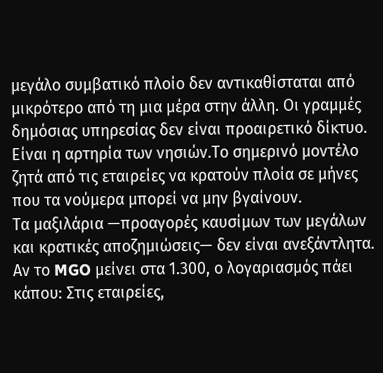μεγάλο συμβατικό πλοίο δεν αντικαθίσταται από μικρότερο από τη μια μέρα στην άλλη. Οι γραμμές δημόσιας υπηρεσίας δεν είναι προαιρετικό δίκτυο.
Είναι η αρτηρία των νησιών.Το σημερινό μοντέλο ζητά από τις εταιρείες να κρατούν πλοία σε μήνες που τα νούμερα μπορεί να μην βγαίνουν.
Τα μαξιλάρια —προαγορές καυσίμων των μεγάλων και κρατικές αποζημιώσεις— δεν είναι ανεξάντλητα.
Αν το MGO μείνει στα 1.300, ο λογαριασμός πάει κάπου: Στις εταιρείες,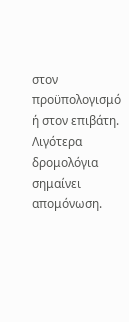στον προϋπολογισμό ή στον επιβάτη.
Λιγότερα δρομολόγια σημαίνει απομόνωση.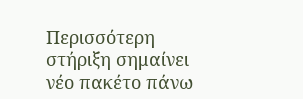Περισσότερη στήριξη σημαίνει νέο πακέτο πάνω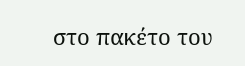στο πακέτο του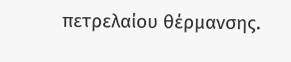πετρελαίου θέρμανσης.